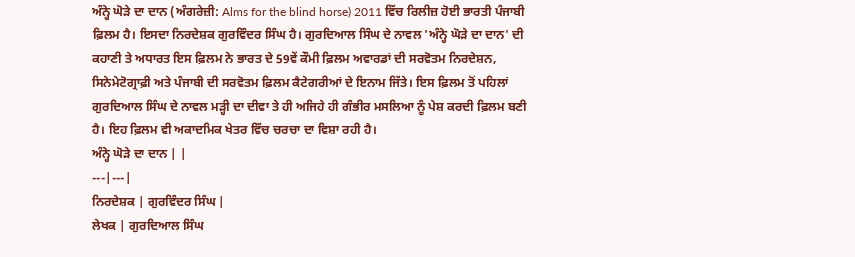ਅੰਨ੍ਹੇ ਘੋੜੇ ਦਾ ਦਾਨ (ਅੰਗਰੇਜ਼ੀ: Alms for the blind horse) 2011 ਵਿੱਚ ਰਿਲੀਜ਼ ਹੋਈ ਭਾਰਤੀ ਪੰਜਾਬੀ ਫ਼ਿਲਮ ਹੈ। ਇਸਦਾ ਨਿਰਦੇਸ਼ਕ ਗੁਰਵਿੰਦਰ ਸਿੰਘ ਹੈ। ਗੁਰਦਿਆਲ ਸਿੰਘ ਦੇ ਨਾਵਲ 'ਅੰਨ੍ਹੇ ਘੋੜੇ ਦਾ ਦਾਨ' ਦੀ ਕਹਾਣੀ ਤੇ ਅਧਾਰਤ ਇਸ ਫ਼ਿਲਮ ਨੇ ਭਾਰਤ ਦੇ 59ਵੇਂ ਕੌਮੀ ਫ਼ਿਲਮ ਅਵਾਰਡਾਂ ਦੀ ਸਰਵੋਤਮ ਨਿਰਦੇਸ਼ਨ, ਸਿਨੇਮੇਟੋਗ੍ਰਾਫ਼ੀ ਅਤੇ ਪੰਜਾਬੀ ਦੀ ਸਰਵੋਤਮ ਫ਼ਿਲਮ ਕੈਟੇਗਰੀਆਂ ਦੇ ਇਨਾਮ ਜਿੱਤੇ। ਇਸ ਫ਼ਿਲਮ ਤੋਂ ਪਹਿਲਾਂ ਗੁਰਦਿਆਲ ਸਿੰਘ ਦੇ ਨਾਵਲ ਮੜ੍ਹੀ ਦਾ ਦੀਵਾ ਤੇ ਹੀ ਅਜਿਹੇ ਹੀ ਗੰਭੀਰ ਮਸਲਿਆ ਨੂੰ ਪੇਸ਼ ਕਰਦੀ ਫ਼ਿਲਮ ਬਣੀ ਹੈ। ਇਹ ਫ਼ਿਲਮ ਵੀ ਅਕਾਦਮਿਕ ਖੇਤਰ ਵਿੱਚ ਚਰਚਾ ਦਾ ਵਿਸ਼ਾ ਰਹੀ ਹੈ।
ਅੰਨ੍ਹੇ ਘੋੜੇ ਦਾ ਦਾਨ | |
---|---|
ਨਿਰਦੇਸ਼ਕ | ਗੁਰਵਿੰਦਰ ਸਿੰਘ |
ਲੇਖਕ | ਗੁਰਦਿਆਲ ਸਿੰਘ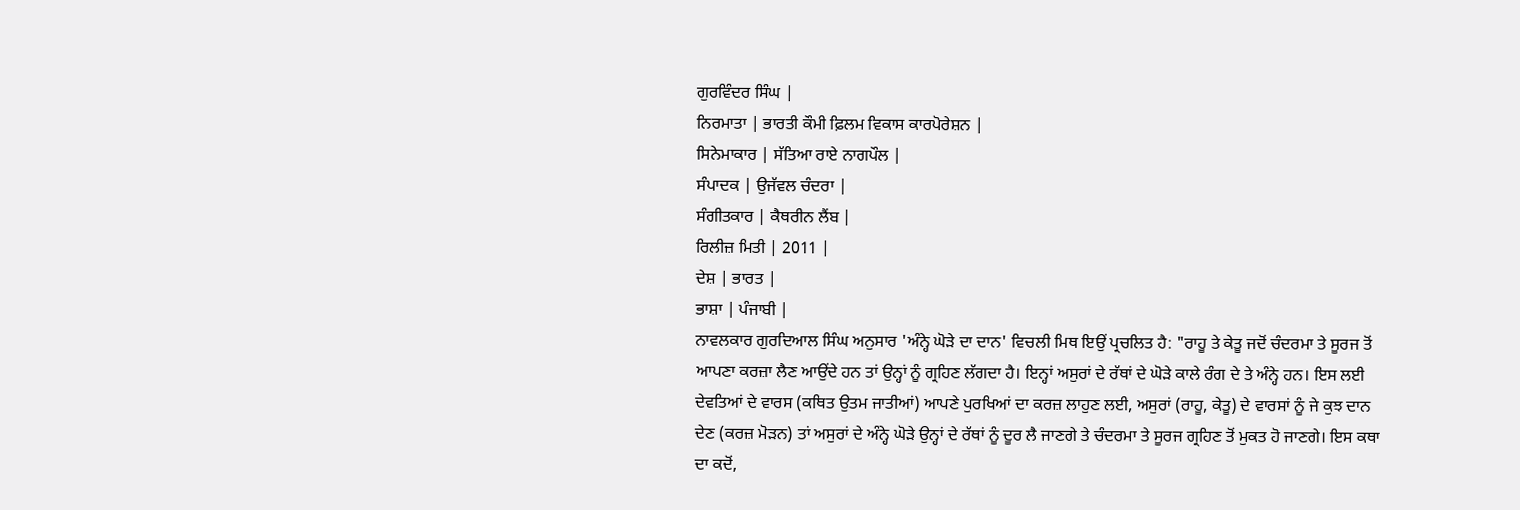ਗੁਰਵਿੰਦਰ ਸਿੰਘ |
ਨਿਰਮਾਤਾ | ਭਾਰਤੀ ਕੌਮੀ ਫ਼ਿਲਮ ਵਿਕਾਸ ਕਾਰਪੋਰੇਸ਼ਨ |
ਸਿਨੇਮਾਕਾਰ | ਸੱਤਿਆ ਰਾਏ ਨਾਗਪੌਲ |
ਸੰਪਾਦਕ | ਉਜੱਵਲ ਚੰਦਰਾ |
ਸੰਗੀਤਕਾਰ | ਕੈਥਰੀਨ ਲੈਂਬ |
ਰਿਲੀਜ਼ ਮਿਤੀ | 2011 |
ਦੇਸ਼ | ਭਾਰਤ |
ਭਾਸ਼ਾ | ਪੰਜਾਬੀ |
ਨਾਵਲਕਾਰ ਗੁਰਦਿਆਲ ਸਿੰਘ ਅਨੁਸਾਰ 'ਅੰਨ੍ਹੇ ਘੋੜੇ ਦਾ ਦਾਨ' ਵਿਚਲੀ ਮਿਥ ਇਉਂ ਪ੍ਰਚਲਿਤ ਹੈ: "ਰਾਹੂ ਤੇ ਕੇਤੂ ਜਦੋਂ ਚੰਦਰਮਾ ਤੇ ਸੂਰਜ ਤੋਂ ਆਪਣਾ ਕਰਜ਼ਾ ਲੈਣ ਆਉਂਦੇ ਹਨ ਤਾਂ ਉਨ੍ਹਾਂ ਨੂੰ ਗ੍ਰਹਿਣ ਲੱਗਦਾ ਹੈ। ਇਨ੍ਹਾਂ ਅਸੁਰਾਂ ਦੇ ਰੱਥਾਂ ਦੇ ਘੋੜੇ ਕਾਲੇ ਰੰਗ ਦੇ ਤੇ ਅੰਨ੍ਹੇ ਹਨ। ਇਸ ਲਈ ਦੇਵਤਿਆਂ ਦੇ ਵਾਰਸ (ਕਥਿਤ ਉਤਮ ਜਾਤੀਆਂ) ਆਪਣੇ ਪੁਰਖਿਆਂ ਦਾ ਕਰਜ਼ ਲਾਹੁਣ ਲਈ, ਅਸੁਰਾਂ (ਰਾਹੂ, ਕੇਤੂ) ਦੇ ਵਾਰਸਾਂ ਨੂੰ ਜੇ ਕੁਝ ਦਾਨ ਦੇਣ (ਕਰਜ਼ ਮੋੜਨ) ਤਾਂ ਅਸੁਰਾਂ ਦੇ ਅੰਨ੍ਹੇ ਘੋੜੇ ਉਨ੍ਹਾਂ ਦੇ ਰੱਥਾਂ ਨੂੰ ਦੂਰ ਲੈ ਜਾਣਗੇ ਤੇ ਚੰਦਰਮਾ ਤੇ ਸੂਰਜ ਗ੍ਰਹਿਣ ਤੋਂ ਮੁਕਤ ਹੋ ਜਾਣਗੇ। ਇਸ ਕਥਾ ਦਾ ਕਦੋਂ,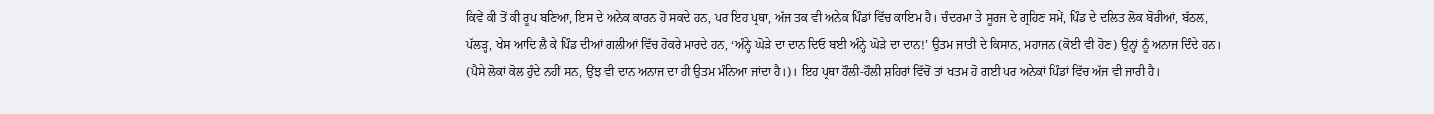ਕਿਵੇਂ ਕੀ ਤੋਂ ਕੀ ਰੂਪ ਬਣਿਆ, ਇਸ ਦੇ ਅਨੇਕ ਕਾਰਨ ਹੋ ਸਕਦੇ ਹਨ, ਪਰ ਇਹ ਪ੍ਰਥਾ, ਅੱਜ ਤਕ ਵੀ ਅਨੇਕ ਪਿੰਡਾਂ ਵਿੱਚ ਕਾਇਮ ਹੈ। ਚੰਦਰਮਾ ਤੇ ਸੂਰਜ ਦੇ ਗ੍ਰਹਿਣ ਸਮੇਂ, ਪਿੰਡ ਦੇ ਦਲਿਤ ਲੋਕ ਬੋਰੀਆਂ, ਬੱਠਲ, ਪੱਲੜ੍ਹ, ਖੇਸ ਆਦਿ ਲੈ ਕੇ ਪਿੰਡ ਦੀਆਂ ਗਲੀਆਂ ਵਿੱਚ ਹੋਕਰੇ ਮਾਰਦੇ ਹਨ, ‘ਅੰਨ੍ਹੇ ਘੋੜੇ ਦਾ ਦਾਨ ਦਿਓ ਬਈ ਅੰਨ੍ਹੇ ਘੋੜੇ ਦਾ ਦਾਨ!’ ਉਤਮ ਜਾਤੀ ਦੇ ਕਿਸਾਨ, ਮਹਾਜਨ (ਕੋਈ ਵੀ ਹੋਣ) ਉਨ੍ਹਾਂ ਨੂੰ ਅਨਾਜ ਦਿੰਦੇ ਹਨ। (ਪੈਸੇ ਲੋਕਾਂ ਕੋਲ ਹੁੰਦੇ ਨਹੀਂ ਸਨ, ਉਂਝ ਵੀ ਦਾਨ ਅਨਾਜ ਦਾ ਹੀ ਉਤਮ ਮੰਨਿਆ ਜਾਂਦਾ ਹੈ।)। ਇਹ ਪ੍ਰਥਾ ਹੌਲੀ-ਹੌਲੀ ਸ਼ਹਿਰਾਂ ਵਿੱਚੋਂ ਤਾਂ ਖਤਮ ਹੋ ਗਈ ਪਰ ਅਨੇਕਾਂ ਪਿੰਡਾਂ ਵਿੱਚ ਅੱਜ ਵੀ ਜਾਰੀ ਹੈ।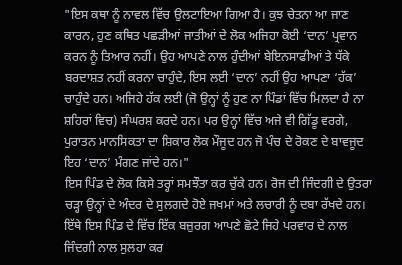"ਇਸ ਕਥਾ ਨੂੰ ਨਾਵਲ ਵਿੱਚ ਉਲਟਾਇਆ ਗਿਆ ਹੈ। ਕੁਝ ਚੇਤਨਾ ਆ ਜਾਣ ਕਾਰਨ, ਹੁਣ ਕਥਿਤ ਪਛੜੀਆਂ ਜਾਤੀਆਂ ਦੇ ਲੋਕ ਅਜਿਹਾ ਕੋਈ ‘ਦਾਨ’ ਪ੍ਰਵਾਨ ਕਰਨ ਨੂੰ ਤਿਆਰ ਨਹੀਂ। ਉਹ ਆਪਣੇ ਨਾਲ ਹੁੰਦੀਆਂ ਬੇਇਨਸਾਫੀਆਂ ਤੇ ਧੱਕੇ ਬਰਦਾਸ਼ਤ ਨਹੀਂ ਕਰਨਾ ਚਾਹੁੰਦੇ, ਇਸ ਲਈ ‘ਦਾਨ’ ਨਹੀਂ ਉਹ ਆਪਣਾ ‘ਹੱਕ’ ਚਾਹੁੰਦੇ ਹਨ। ਅਜਿਹੇ ਹੱਕ ਲਈ (ਜੋ ਉਨ੍ਹਾਂ ਨੂੰ ਹੁਣ ਨਾ ਪਿੰਡਾਂ ਵਿੱਚ ਮਿਲਦਾ ਹੈ ਨਾ ਸ਼ਹਿਰਾਂ ਵਿਚ) ਸੰਘਰਸ਼ ਕਰਦੇ ਹਨ। ਪਰ ਉਨ੍ਹਾਂ ਵਿੱਚ ਅਜੇ ਵੀ ਗਿੱਡੂ ਵਰਗੇ, ਪੁਰਾਤਨ ਮਾਨਸਿਕਤਾ ਦਾ ਸ਼ਿਕਾਰ ਲੋਕ ਮੌਜੂਦ ਹਨ ਜੋ ਪੰਚ ਦੇ ਰੋਕਣ ਦੇ ਬਾਵਜੂਦ ਇਹ ‘ਦਾਨ’ ਮੰਗਣ ਜਾਂਦੇ ਹਨ।"
ਇਸ ਪਿੰਡ ਦੇ ਲੋਕ ਕਿਸੇ ਤਰ੍ਹਾਂ ਸਮਝੌਤਾ ਕਰ ਚੁੱਕੇ ਹਨ। ਰੋਜ ਦੀ ਜਿੰਦਗੀ ਦੇ ਉਤਰਾ ਚੜ੍ਹਾ ਉਨ੍ਹਾਂ ਦੇ ਅੰਦਰ ਦੇ ਸੁਲਗਦੇ ਹੋਏ ਜਖਮਾਂ ਅਤੇ ਲਚਾਰੀ ਨੂੰ ਦਬਾ ਰੱਖਦੇ ਹਨ। ਇੱਥੇ ਇਸ ਪਿੰਡ ਦੇ ਵਿੱਚ ਇੱਕ ਬਜ਼ੁਰਗ ਆਪਣੇ ਛੋਟੇ ਜਿਹੇ ਪਰਵਾਰ ਦੇ ਨਾਲ ਜਿੰਦਗੀ ਨਾਲ ਸੁਲਹਾ ਕਰ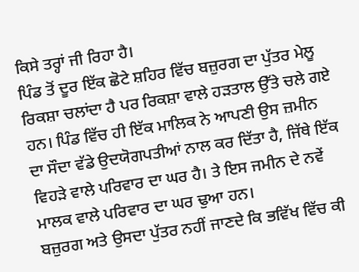ਕਿਸੇ ਤਰ੍ਹਾਂ ਜੀ ਰਿਹਾ ਹੈ।
ਪਿੰਡ ਤੋਂ ਦੂਰ ਇੱਕ ਛੋਟੇ ਸ਼ਹਿਰ ਵਿੱਚ ਬਜ਼ੁਰਗ ਦਾ ਪੁੱਤਰ ਮੇਲੂ ਰਿਕਸ਼ਾ ਚਲਾਂਦਾ ਹੈ ਪਰ ਰਿਕਸ਼ਾ ਵਾਲੇ ਹੜਤਾਲ ਉੱਤੇ ਚਲੇ ਗਏ ਹਨ। ਪਿੰਡ ਵਿੱਚ ਹੀ ਇੱਕ ਮਾਲਿਕ ਨੇ ਆਪਣੀ ਉਸ ਜ਼ਮੀਨ ਦਾ ਸੌਦਾ ਵੱਡੇ ਉਦਯੋਗਪਤੀਆਂ ਨਾਲ ਕਰ ਦਿੱਤਾ ਹੈ, ਜਿੱਥੇ ਇੱਕ ਵਿਹੜੇ ਵਾਲੇ ਪਰਿਵਾਰ ਦਾ ਘਰ ਹੈ। ਤੇ ਇਸ ਜਮੀਨ ਦੇ ਨਵੇਂ ਮਾਲਕ ਵਾਲੇ ਪਰਿਵਾਰ ਦਾ ਘਰ ਢੁਆ ਹਨ।
ਬਜ਼ੁਰਗ ਅਤੇ ਉਸਦਾ ਪੁੱਤਰ ਨਹੀਂ ਜਾਣਦੇ ਕਿ ਭਵਿੱਖ ਵਿੱਚ ਕੀ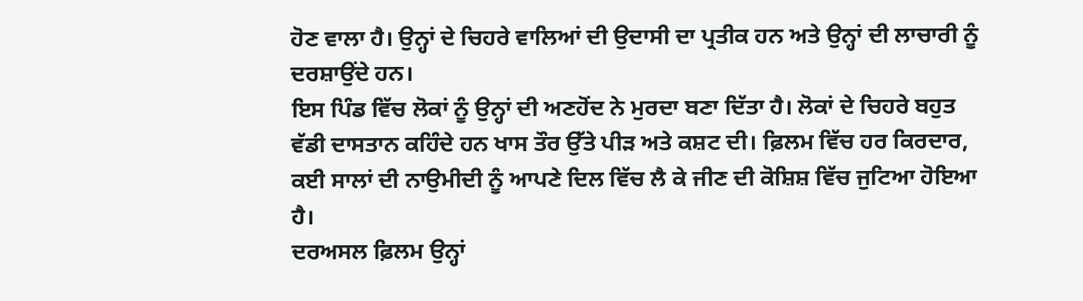ਹੋਣ ਵਾਲਾ ਹੈ। ਉਨ੍ਹਾਂ ਦੇ ਚਿਹਰੇ ਵਾਲਿਆਂ ਦੀ ਉਦਾਸੀ ਦਾ ਪ੍ਰਤੀਕ ਹਨ ਅਤੇ ਉਨ੍ਹਾਂ ਦੀ ਲਾਚਾਰੀ ਨੂੰ ਦਰਸ਼ਾਉਂਦੇ ਹਨ।
ਇਸ ਪਿੰਡ ਵਿੱਚ ਲੋਕਾਂ ਨੂੰ ਉਨ੍ਹਾਂ ਦੀ ਅਣਹੋਂਦ ਨੇ ਮੁਰਦਾ ਬਣਾ ਦਿੱਤਾ ਹੈ। ਲੋਕਾਂ ਦੇ ਚਿਹਰੇ ਬਹੁਤ ਵੱਡੀ ਦਾਸਤਾਨ ਕਹਿੰਦੇ ਹਨ ਖਾਸ ਤੌਰ ਉੱਤੇ ਪੀੜ ਅਤੇ ਕਸ਼ਟ ਦੀ। ਫ਼ਿਲਮ ਵਿੱਚ ਹਰ ਕਿਰਦਾਰ, ਕਈ ਸਾਲਾਂ ਦੀ ਨਾਉਮੀਦੀ ਨੂੰ ਆਪਣੇ ਦਿਲ ਵਿੱਚ ਲੈ ਕੇ ਜੀਣ ਦੀ ਕੋਸ਼ਿਸ਼ ਵਿੱਚ ਜੁਟਿਆ ਹੋਇਆ ਹੈ।
ਦਰਅਸਲ ਫ਼ਿਲਮ ਉਨ੍ਹਾਂ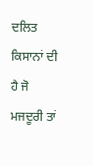ਦਲਿਤ ਕਿਸਾਨਾਂ ਦੀ ਹੈ ਜੋ ਮਜਦੂਰੀ ਤਾਂ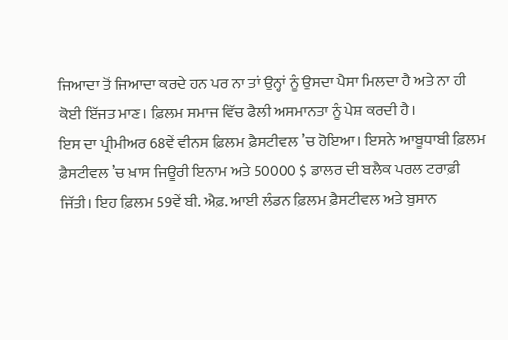ਜਿਆਦਾ ਤੋਂ ਜਿਆਦਾ ਕਰਦੇ ਹਨ ਪਰ ਨਾ ਤਾਂ ਉਨ੍ਹਾਂ ਨੂੰ ਉਸਦਾ ਪੈਸਾ ਮਿਲਦਾ ਹੈ ਅਤੇ ਨਾ ਹੀ ਕੋਈ ਇੱਜਤ ਮਾਣ। ਫ਼ਿਲਮ ਸਮਾਜ ਵਿੱਚ ਫੈਲੀ ਅਸਮਾਨਤਾ ਨੂੰ ਪੇਸ਼ ਕਰਦੀ ਹੈ।
ਇਸ ਦਾ ਪ੍ਰੀਮੀਅਰ 68ਵੇਂ ਵੀਨਸ ਫ਼ਿਲਮ ਫ਼ੈਸਟੀਵਲ ’ਚ ਹੋਇਆ। ਇਸਨੇ ਆਬੂਧਾਬੀ ਫ਼ਿਲਮ ਫ਼ੈਸਟੀਵਲ ’ਚ ਖ਼ਾਸ ਜਿਊਰੀ ਇਨਾਮ ਅਤੇ 50000 $ ਡਾਲਰ ਦੀ ਬਲੈਕ ਪਰਲ ਟਰਾਫ਼ੀ ਜਿੱਤੀ। ਇਹ ਫ਼ਿਲਮ 59ਵੇਂ ਬੀ. ਐਫ਼. ਆਈ ਲੰਡਨ ਫ਼ਿਲਮ ਫ਼ੈਸਟੀਵਲ ਅਤੇ ਬੁਸਾਨ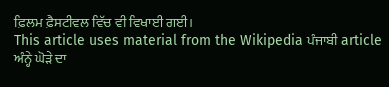ਫ਼ਿਲਮ ਫ਼ੈਸਟੀਵਲ ਵਿੱਚ ਵੀ ਵਿਖਾਈ ਗਈ।
This article uses material from the Wikipedia ਪੰਜਾਬੀ article ਅੰਨ੍ਹੇ ਘੋੜੇ ਦਾ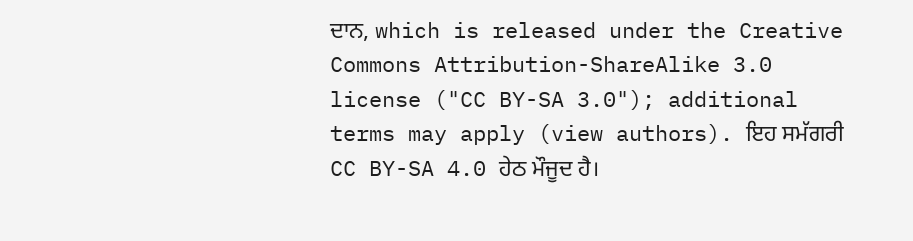ਦਾਨ, which is released under the Creative Commons Attribution-ShareAlike 3.0 license ("CC BY-SA 3.0"); additional terms may apply (view authors). ਇਹ ਸਮੱਗਰੀ CC BY-SA 4.0 ਹੇਠ ਮੌਜੂਦ ਹੈ।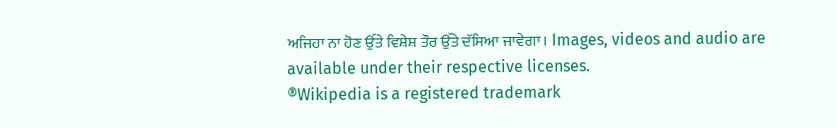ਅਜਿਹਾ ਨਾ ਹੋਣ ਉੱਤੇ ਵਿਸ਼ੇਸ਼ ਤੌਰ ਉੱਤੇ ਦੱਸਿਆ ਜਾਵੇਗਾ। Images, videos and audio are available under their respective licenses.
®Wikipedia is a registered trademark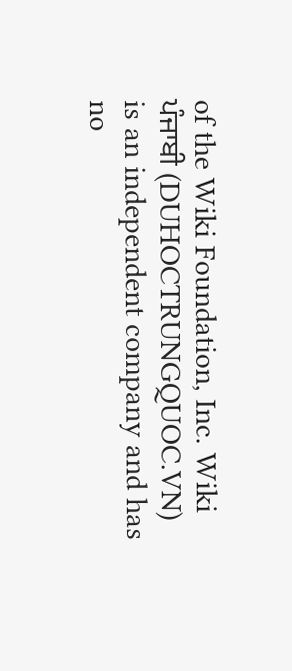of the Wiki Foundation, Inc. Wiki ਪੰਜਾਬੀ (DUHOCTRUNGQUOC.VN) is an independent company and has no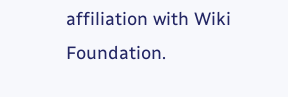affiliation with Wiki Foundation.